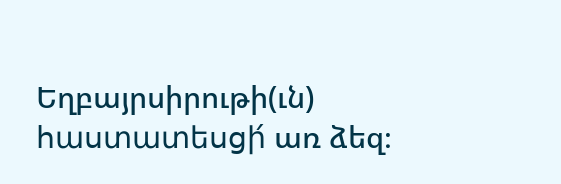Եղբայրսիրութի(ւն) հաստատեսցի́ առ ձեզ։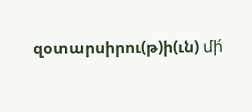զօտարսիրու(թ)ի(ւն) մի́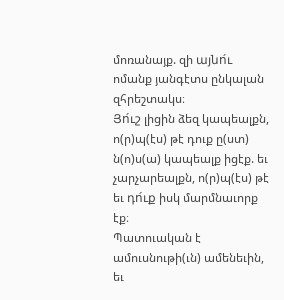մոռանայք. զի այնո́ւ ոմանք յանգէտս ընկալան զհրեշտակս։
Յո́ւշ լիցին ձեզ կապեալքն, ո(ր)պ(էս) թէ դուք ը(ստ) ն(ո)ս(ա) կապեալք իցէք. եւ չարչարեալքն, ո(ր)պ(էս) թէ եւ դո́ւք իսկ մարմնաւորք էք։
Պատուական է ամուսնութի(ւն) ամենեւին, եւ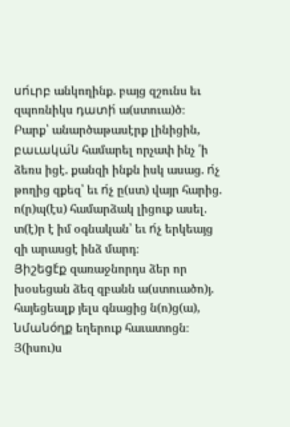սո́ւրբ անկողինք. բայց զշունս եւ զպոռնիկս դատի́ ա(ստուա)ծ։
Բարք՝ անարծաթասէրք լինիցին, բաւակա́ն համարել որչափ ինչ ՛ի ձեռս իցէ. քանզի ինքն իսկ ասաց. ո́չ թողից զքեզ՝ եւ ո́չ ը(ստ) վայր հարից.
ո(ր)պ(էս) համարձակ լիցուք ասել. տ(է)ր է իմ օգնական՝ եւ ո́չ երկեայց զի արասցէ ինձ մարդ։
Յիշեցէ́ք զառաջնորդս ձեր որ խօսեցան ձեզ զբանն ա(ստուածո)յ. հայեցեալք յելս գնացից ն(ո)ց(ա), նմանօ́ղք եղերուք հաւատոցն։
Յ(իսու)ս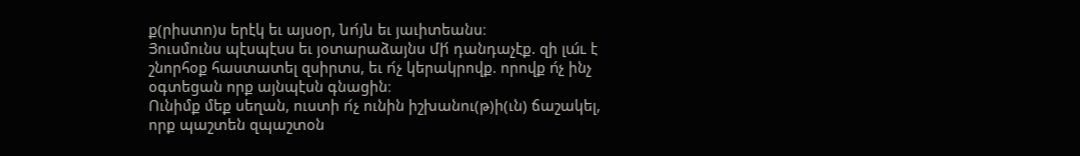ք(րիստո)ս երէկ եւ այսօր, նո́յն եւ յաւիտեանս։
Յուսմունս պէսպէսս եւ յօտարաձայնս մի́ դանդաչէք. զի լա́ւ է շնորհօք հաստատել զսիրտս, եւ ո́չ կերակրովք. որովք ո́չ ինչ օգտեցան որք այնպէսն գնացին։
Ունիմք մեք սեղան, ուստի ո́չ ունին իշխանու(թ)ի(ւն) ճաշակել, որք պաշտեն զպաշտօն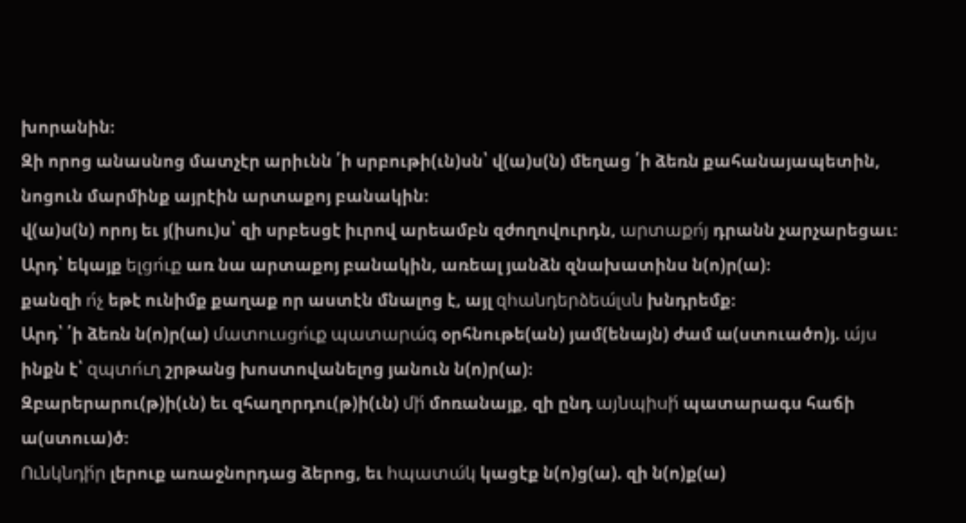խորանին։
Զի որոց անասնոց մատչէր արիւնն ՛ի սրբութի(ւն)սն՝ վ(ա)ս(ն) մեղաց ՛ի ձեռն քահանայապետին, նոցուն մարմինք այրէին արտաքոյ բանակին։
վ(ա)ս(ն) որոյ եւ յ(իսու)ս՝ զի սրբեսցէ իւրով արեամբն զժողովուրդն, արտաքո́յ դրանն չարչարեցաւ։
Արդ՝ եկայք ելցո́ւք առ նա արտաքոյ բանակին, առեալ յանձն զնախատինս ն(ո)ր(ա)։
քանզի ո́չ եթէ ունիմք քաղաք որ աստէն մնալոց է, այլ զհանդերձեա́լսն խնդրեմք։
Արդ՝ ՛ի ձեռն ն(ո)ր(ա) մատուսցո́ւք պատարա́գ օրհնութե(ան) յամ(ենայն) ժամ ա(ստուածո)յ. ա́յս ինքն է՝ զպտո́ւղ շրթանց խոստովանելոց յանուն ն(ո)ր(ա)։
Զբարերարու(թ)ի(ւն) եւ զհաղորդու(թ)ի(ւն) մի́ մոռանայք, զի ընդ այնպիսի́ պատարագս հաճի ա(ստուա)ծ։
Ունկնդի́ր լերուք առաջնորդաց ձերոց, եւ հպատա́կ կացէք ն(ո)ց(ա). զի ն(ո)ք(ա)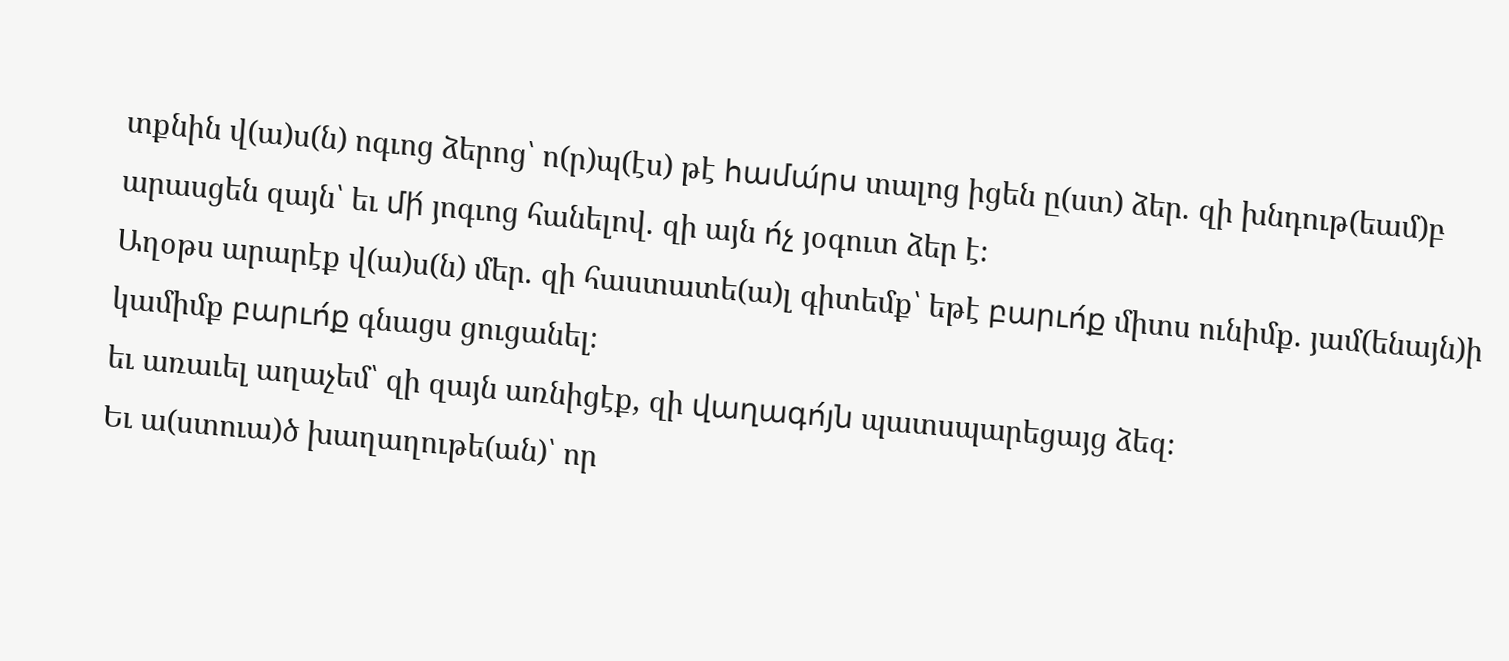տքնին վ(ա)ս(ն) ոգւոց ձերոց՝ ո(ր)պ(էս) թէ համա́րս տալոց իցեն ը(ստ) ձեր. զի խնդութ(եամ)բ արասցեն զայն՝ եւ մի́ յոգւոց հանելով. զի այն ո́չ յօգուտ ձեր է։
Աղօթս արարէք վ(ա)ս(ն) մեր. զի հաստատե(ա)լ գիտեմք՝ եթէ բարւո́ք միտս ունիմք. յամ(ենայն)ի կամիմք բարւո́ք գնացս ցուցանել։
եւ առաւել աղաչեմ՝ զի զայն առնիցէք, զի վաղագո́յն պատսպարեցայց ձեզ։
Եւ ա(ստուա)ծ խաղաղութե(ան)՝ որ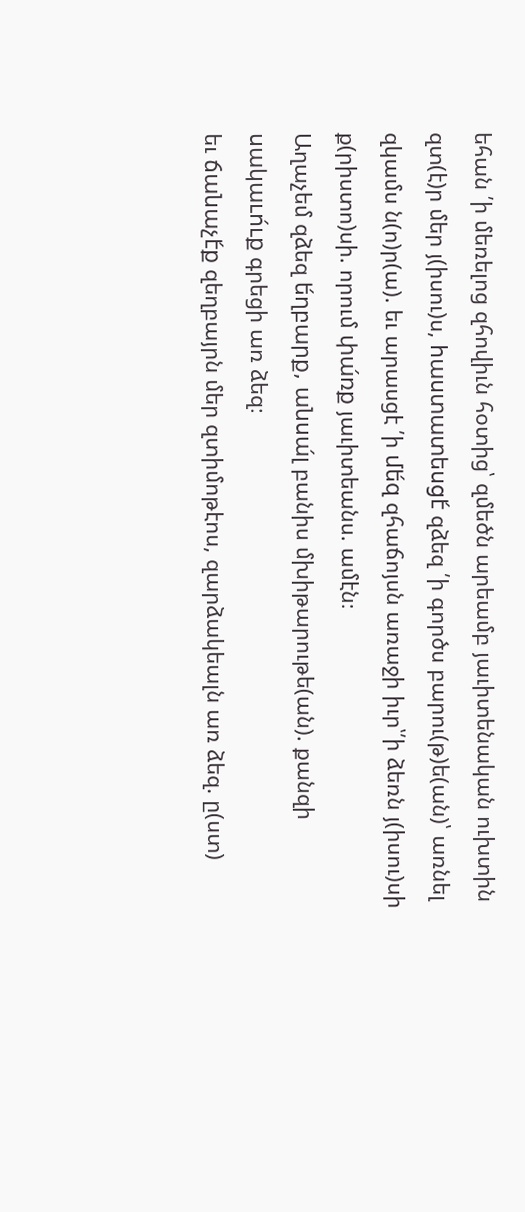եհան ՛ի մեռելոց զհովիւն հօտից՝ զմեծն արեամբ յաւիտենական ուխտին զտ(է)ր մեր յ(իսու)ս, հաստատեսցէ́ զձեզ ՛ի գործս բարու(թ)ե(ան)՝ առնել զկամս ն(ո)ր(ա). եւ արասցէ ՛ի մե́զ զհաճոյսն առաջի իւր՝՛ի ձեռն յ(իսու)սի ք(րիստո)սի. որում փա́ռք յաւիտեանս. ամէն։
Աղաչեմ զձեզ ե́ղբարք, անսա́լ բանիս մխիթարութե(ան). քանզի սակաւո́ւք գրեցի առ ձեզ։
եւ ճանաչէ́ք զեղբայրն մեր զտիմոթէոս, զարձակեալն առ ձեզ. ը(ստ)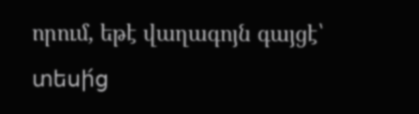որում, եթէ վաղագոյն գայցէ՝ տեսի́ց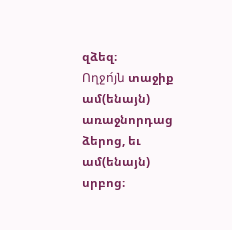զձեզ։
Ողջո́յն տաջիք ամ(ենայն) առաջնորդաց ձերոց, եւ ամ(ենայն) սրբոց։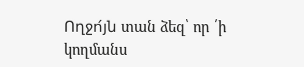Ողջո́յն տան ձեզ՝ որ ՛ի կողմանս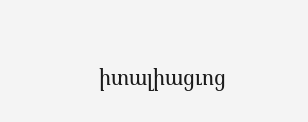իտալիացւոց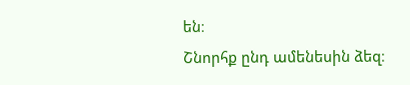են։
Շնորհք ընդ ամենեսին ձեզ։